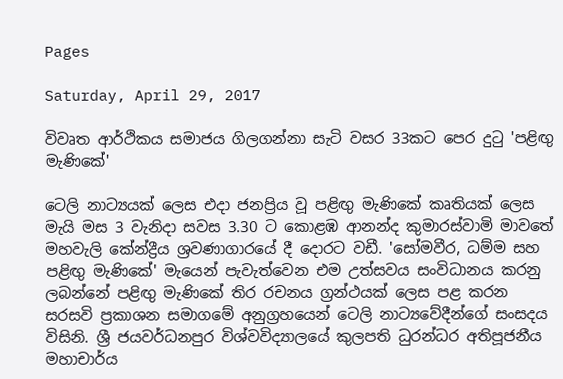Pages

Saturday, April 29, 2017

විවෘත ආර්ථිකය සමාජය ගිලගන්නා සැටි වසර 33කට පෙර දුටු 'පළිඟු මැණිකේ'

ටෙලි නාට්‍යයක්‌ ලෙස එදා ජනප්‍රිය වූ පළිඟු මැණිකේ කෘතියක්‌ ලෙස මැයි මස 3 වැනිදා සවස 3.30 ට කොළඹ ආනන්ද කුමාරස්‌වාමි මාවතේ මහවැලි කේන්ද්‍රීය ශ්‍රවණාගාරයේ දී දොරට වඩී. 'සෝමවීර, ධම්ම සහ පළිඟු මැණිකේ' මැයෙන් පැවැත්වෙන එම උත්සවය සංවිධානය කරනු ලබන්නේ පළිඟු මැණිකේ තිර රචනය ග්‍රන්ථයක්‌ ලෙස පළ කරන සරසවි ප්‍රකාශන සමාගමේ අනුග්‍රහයෙන් ටෙලි නාට්‍යවේදීන්ගේ සංසදය විසිනි. ශ්‍රී ජයවර්ධනපුර විශ්වවිද්‍යාලයේ කුලපති ධුරන්ධර අතිපූජනීය මහාචාර්ය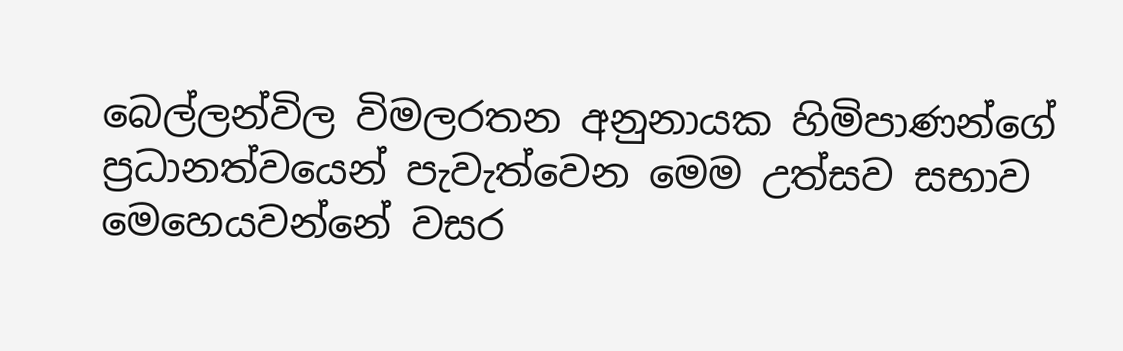බෙල්ලන්විල විමලරතන අනුනායක හිමිපාණන්ගේ ප්‍රධානත්වයෙන් පැවැත්වෙන මෙම උත්සව සභාව මෙහෙයවන්නේ වසර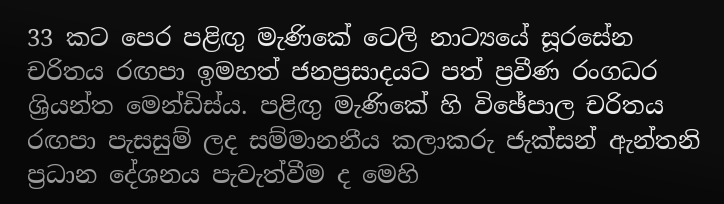33 කට පෙර පළිඟු මැණිකේ ටෙලි නාට්‍යයේ සූරසේන චරිතය රඟපා ඉමහත් ජනප්‍රසාදයට පත් ප්‍රවීණ රංගධර ශ්‍රියන්ත මෙන්ඩිස්‌ය. පළිඟු මැණිකේ හි විඡේපාල චරිතය රඟපා පැසසුම් ලද සම්මානනීය කලාකරු ජැක්‌සන් ඇන්තනි ප්‍රධාන දේශනය පැවැත්වීම ද මෙහි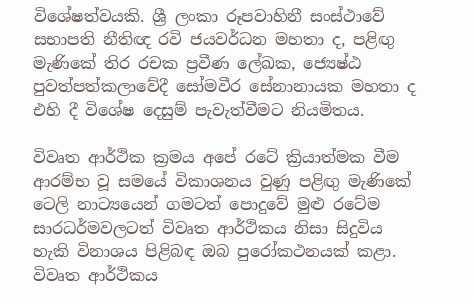විශේෂත්වයකි. ශ්‍රී ලංකා රූපවාහිනී සංස්‌ථාවේ සභාපති නීතිඥ රවි ජයවර්ධන මහතා ද, පළිඟු මැණිකේ තිර රචක ප්‍රවීණ ලේඛක, ජ්‍යෙෂ්ඨ පුවත්පත්කලාවේදී සෝමවීර සේනානායක මහතා ද එහි දී විශේෂ දෙසුම් පැවැත්වීමට නියමිතය.

විවෘත ආර්ථික ක්‍රමය අපේ රටේ ක්‍රියාත්මක වීම ආරම්භ වූ සමයේ විකාශනය වුණු පළිඟු මැණිකේ ටෙලි නාට්‍යයෙන් ගමටත් පොදුවේ මුළු රටේම සාරධර්මවලටත් විවෘත ආර්ථිකය නිසා සිදුවිය හැකි විනාශය පිළිබඳ ඔබ පුරෝකථනයක්‌ කළා. විවෘත ආර්ථිකය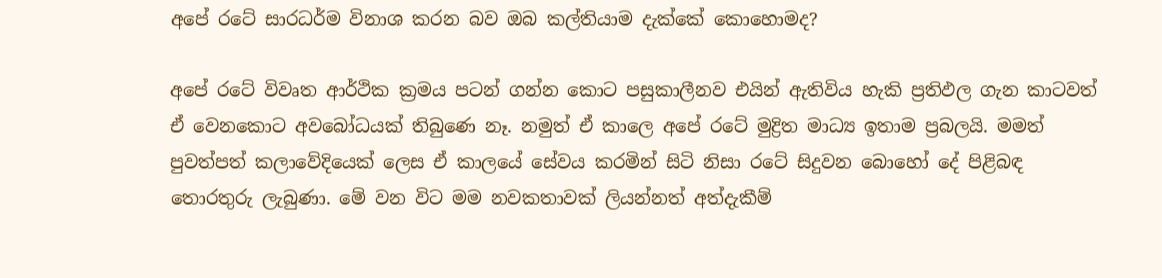අපේ රටේ සාරධර්ම විනාශ කරන බව ඔබ කල්තියාම දැක්‌කේ කොහොමද?

අපේ රටේ විවෘත ආර්ථික ක්‍රමය පටන් ගන්න කොට පසුකාලීනව එයින් ඇතිවිය හැකි ප්‍රතිඵල ගැන කාටවත් ඒ වෙනකොට අවබෝධයක්‌ තිබුණෙ නෑ. නමුත් ඒ කාලෙ අපේ රටේ මුද්‍රිත මාධ්‍ය ඉතාම ප්‍රබලයි. මමත් පුවත්පත් කලාවේදියෙක්‌ ලෙස ඒ කාලයේ සේවය කරමින් සිටි නිසා රටේ සිදුවන බොහෝ දේ පිළිබඳ තොරතුරු ලැබුණා. මේ වන විට මම නවකතාවක්‌ ලියන්නත් අත්දැකීම්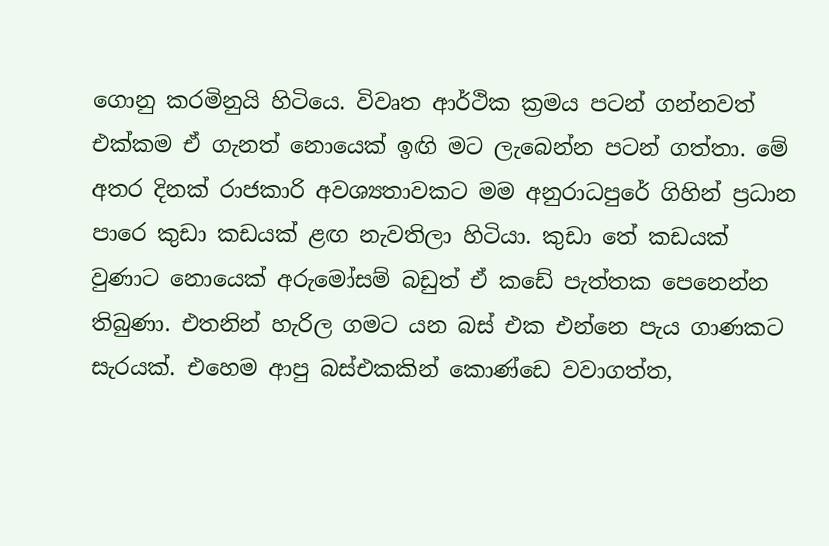ගොනු කරමිනුයි හිටියෙ. විවෘත ආර්ථික ක්‍රමය පටන් ගන්නවත් එක්‌කම ඒ ගැනත් නොයෙක්‌ ඉඟි මට ලැබෙන්න පටන් ගත්තා. මේ අතර දිනක්‌ රාජකාරි අවශ්‍යතාවකට මම අනුරාධපුරේ ගිහින් ප්‍රධාන පාරෙ කුඩා කඩයක්‌ ළඟ නැවතිලා හිටියා. කුඩා තේ කඩයක්‌ වුණාට නොයෙක්‌ අරුමෝසම් බඩුත් ඒ කඩේ පැත්තක පෙනෙන්න තිබුණා. එතනින් හැරිල ගමට යන බස්‌ එක එන්නෙ පැය ගාණකට සැරයක්‌. එහෙම ආපු බස්‌එකකින් කොණ්‌ඩෙ වවාගත්ත,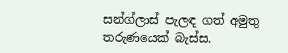සන්ග්ලාස්‌ පැලඳ ගත් අමුතු තරුණයෙක්‌ බැස්‌ස.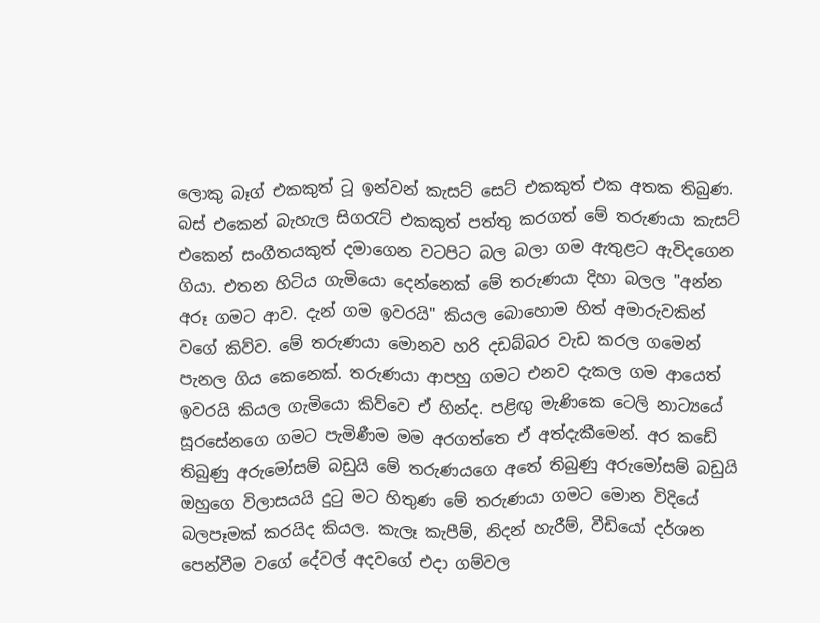ලොකු බෑග් එකකුත් ටූ ඉන්වන් කැසට්‌ සෙට්‌ එකකුත් එක අතක තිබුණ. බස්‌ එකෙන් බැහැල සිගරැට්‌ එකකුත් පත්තු කරගත් මේ තරුණයා කැසට්‌ එකෙන් සංගීතයකුත් දමාගෙන වටපිට බල බලා ගම ඇතුළට ඇවිදගෙන ගියා. එතන හිටිය ගැමියො දෙන්නෙක්‌ මේ තරුණයා දිහා බලල "අන්න අරූ ගමට ආව. දැන් ගම ඉවරයි" කියල බොහොම හිත් අමාරුවකින් වගේ කිව්ව. මේ තරුණයා මොනව හරි දඩබ්බර වැඩ කරල ගමෙන් පැනල ගිය කෙනෙක්‌. තරුණයා ආපහු ගමට එනව දැකල ගම ආයෙත් ඉවරයි කියල ගැමියො කිව්වෙ ඒ හින්ද. පළිඟු මැණිකෙ ටෙලි නාට්‍යයේ සූරසේනගෙ ගමට පැමිණීම මම අරගත්තෙ ඒ අත්දැකීමෙන්. අර කඩේ තිබුණු අරුමෝසම් බඩුයි මේ තරුණයගෙ අතේ තිබුණු අරුමෝසම් බඩුයි ඔහුගෙ විලාසයයි දුටු මට හිතුණ මේ තරුණයා ගමට මොන විදියේ බලපෑමක්‌ කරයිද කියල. කැලෑ කැපීම්, නිදන් හැරීම්, වීඩියෝ දර්ශන පෙන්වීම වගේ දේවල් අදවගේ එදා ගම්වල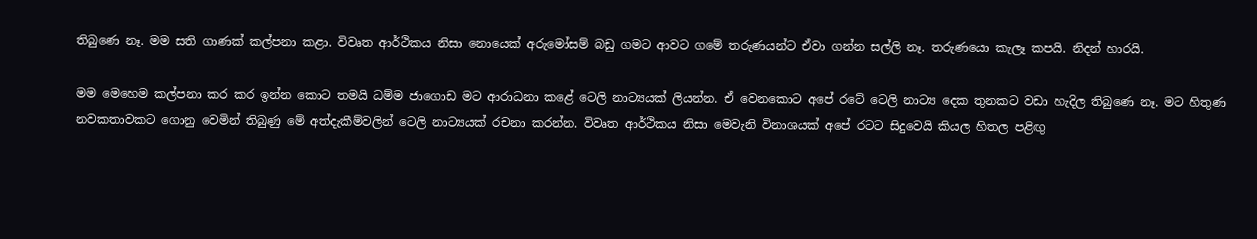තිබුණෙ නෑ. මම සති ගාණක්‌ කල්පනා කළා. විවෘත ආර්ථිකය නිසා නොයෙක්‌ අරුමෝසම් බඩු ගමට ආවට ගමේ තරුණයන්ට ඒවා ගන්න සල්ලි නෑ. තරුණයො කැලෑ කපයි. නිදන් හාරයි.

මම මෙහෙම කල්පනා කර කර ඉන්න කොට තමයි ධම්ම ජාගොඩ මට ආරාධනා කළේ ටෙලි නාට්‍යයක්‌ ලියන්න. ඒ වෙනකොට අපේ රටේ ටෙලි නාට්‍ය දෙක තුනකට වඩා හැදිල තිබුණෙ නෑ. මට හිතුණ නවකතාවකට ගොනු වෙමින් තිබුණු මේ අත්දැකීම්වලින් ටෙලි නාට්‍යයක්‌ රචනා කරන්න. විවෘත ආර්ථිකය නිසා මෙවැනි විනාශයක්‌ අපේ රටට සිදුවෙයි කියල හිතල පළිඟු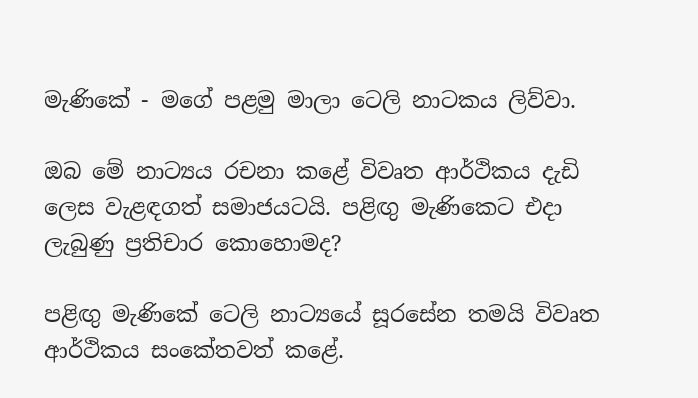මැණිකේ - මගේ පළමු මාලා ටෙලි නාටකය ලිව්වා.

ඔබ මේ නාට්‍යය රචනා කළේ විවෘත ආර්ථිකය දැඩි ලෙස වැළඳගත් සමාජයටයි. පළිඟු මැණිකෙට එදා ලැබුණු ප්‍රතිචාර කොහොමද?

පළිඟු මැණිකේ ටෙලි නාට්‍යයේ සූරසේන තමයි විවෘත ආර්ථිකය සංකේතවත් කළේ.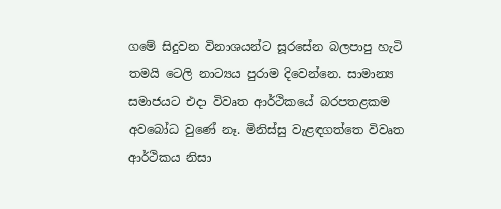ගමේ සිදුවන විනාශයන්ට සූරසේන බලපාපු හැටි තමයි ටෙලි නාට්‍යය පුරාම දිවෙන්නෙ. සාමාන්‍ය සමාජයට එදා විවෘත ආර්ථිකයේ බරපතළකම අවබෝධ වුණේ නෑ. මිනිස්‌සු වැළඳගත්තෙ විවෘත ආර්ථිකය නිසා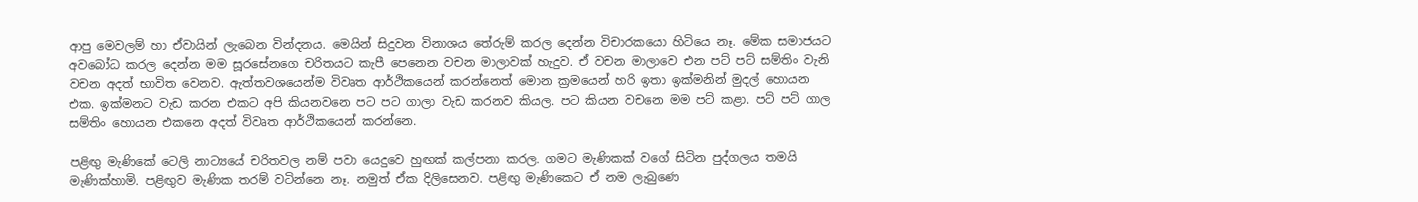ආපු මෙවලම් හා ඒවායින් ලැබෙන වින්දනය. මෙයින් සිදුවන විනාශය තේරුම් කරල දෙන්න විචාරකයො හිටියෙ නෑ. මේක සමාජයට අවබෝධ කරල දෙන්න මම සූරසේනගෙ චරිතයට කැපී පෙනෙන වචන මාලාවක්‌ හැදුව. ඒ වචන මාලාවෙ එන පට්‌ පට්‌ සම්තිං වැනි වචන අදත් භාවිත වෙනව. ඇත්තවශයෙන්ම විවෘත ආර්ථිකයෙන් කරන්නෙත් මොන ක්‍රමයෙන් හරි ඉතා ඉක්‌මනින් මුදල් හොයන එක. ඉක්‌මනට වැඩ කරන එකට අපි කියනවනෙ පට පට ගාලා වැඩ කරනව කියල. පට කියන වචනෙ මම පට්‌ කළා. පට්‌ පට්‌ ගාල සම්තිං හොයන එකනෙ අදත් විවෘත ආර්ථිකයෙන් කරන්නෙ.

පළිඟු මැණිකේ ටෙලි නාට්‍යයේ චරිතවල නම් පවා යෙදුවෙ හුඟක්‌ කල්පනා කරල. ගමට මැණිකක්‌ වගේ සිටින පුද්ගලය තමයි මැණික්‌හාමි. පළිඟුව මැණික තරම් වටින්නෙ නෑ. නමුත් ඒක දිලිසෙනව. පළිඟු මැණිකෙට ඒ නම ලැබුණෙ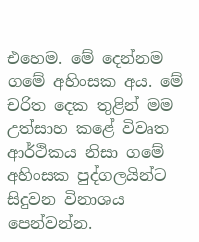එහෙම. මේ දෙන්නම ගමේ අහිංසක අය. මේ චරිත දෙක තුළින් මම උත්සාහ කළේ විවෘත ආර්ථිකය නිසා ගමේ අහිංසක පුද්ගලයින්ට සිදුවන විනාශය පෙන්වන්න.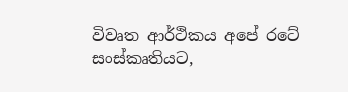විවෘත ආර්ථිකය අපේ රටේ සංස්‌කෘතියට,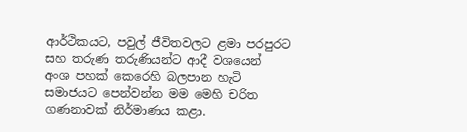ආර්ථිකයට, පවුල් ජීවිතවලට ළමා පරපුරට සහ තරුණ තරුණියන්ට ආදී වශයෙන් අංශ පහක්‌ කෙරෙහි බලපාන හැටි සමාජයට පෙන්වන්න මම මෙහි චරිත ගණනාවක්‌ නිර්මාණය කළා.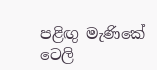පළිඟු මැණිකේ ටෙලි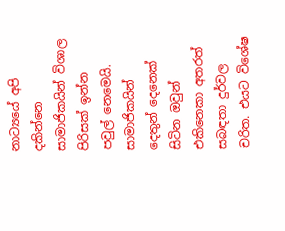නාට්‍යයේ අපි දකින්නෙ සාමාජිකයින් විශාල පිරිසක්‌ ඉන්න පවුල් නෙමෙයි. සාමාජිකයින් දෙතුන් දෙනෙක්‌ සිටින ඔවුන් එකිනෙකා අතරත් සබඳතා දුර්වල චරිත. එයට විශේෂ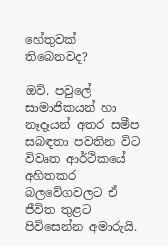හේතුවක්‌ තිබෙනවද?

ඔව්. පවුලේ සාමාජිකයන් හා නෑදෑයන් අතර සමීප සබඳතා පවතින විට විවෘත ආර්ථිකයේ අහිතකර බලවේගවලට ඒ ජීවිත තුළට පිවිසෙන්න අමාරුයි.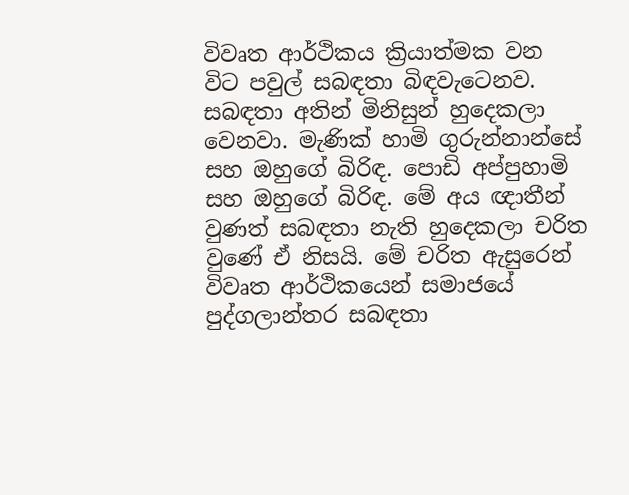විවෘත ආර්ථිකය ක්‍රියාත්මක වන විට පවුල් සබඳතා බිඳවැටෙනව. සබඳතා අතින් මිනිසුන් හුදෙකලා වෙනවා. මැණික්‌ හාමි ගුරුන්නාන්සේ සහ ඔහුගේ බිරිඳ. පොඩි අප්පුහාමි සහ ඔහුගේ බිරිඳ. මේ අය ඥාතීන් වුණත් සබඳතා නැති හුදෙකලා චරිත වුණේ ඒ නිසයි. මේ චරිත ඇසුරෙන් විවෘත ආර්ථිකයෙන් සමාජයේ පුද්ගලාන්තර සබඳතා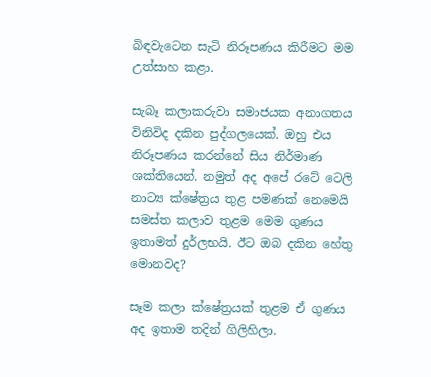බිඳවැටෙන සැටි නිරූපණය කිරීමට මම උත්සාහ කළා.

සැබෑ කලාකරුවා සමාජයක අනාගතය විනිවිද දකින පුද්ගලයෙක්‌. ඔහු එය නිරූපණය කරන්නේ සිය නිර්මාණ ශක්‌තියෙන්. නමුත් අද අපේ රටේ ටෙලි නාට්‍ය ක්‌ෂේත්‍රය තුළ පමණක්‌ නෙමෙයි සමස්‌ත කලාව තුළම මෙම ගුණය ඉතාමත් දුර්ලභයි. ඊට ඔබ දකින හේතු මොනවද?

සෑම කලා ක්‌ෂේත්‍රයක්‌ තුළම ඒ ගුණය අද ඉතාම තදින් ගිලිහිලා.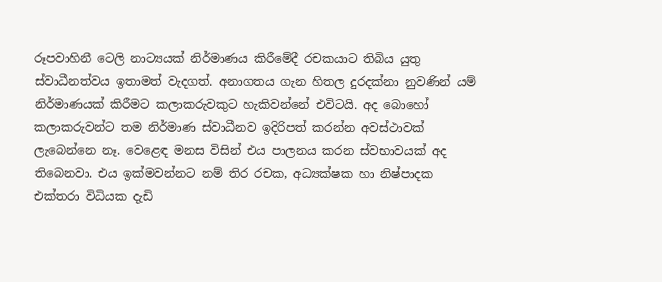රූපවාහිනී ටෙලි නාට්‍යයක්‌ නිර්මාණය කිරීමේදී රචකයාට තිබිය යුතු ස්‌වාධීනත්වය ඉතාමත් වැදගත්. අනාගතය ගැන හිතල දුරදක්‌නා නුවණින් යම් නිර්මාණයක්‌ කිරීමට කලාකරුවකුට හැකිවන්නේ එවිටයි. අද බොහෝ කලාකරුවන්ට තම නිර්මාණ ස්‌වාධීනව ඉදිරිපත් කරන්න අවස්‌ථාවක්‌ ලැබෙන්නෙ නෑ. වෙළෙඳ මනස විසින් එය පාලනය කරන ස්‌වභාවයක්‌ අද තිබෙනවා. එය ඉක්‌මවන්නට නම් තිර රචක, අධ්‍යක්‌ෂක හා නිෂ්පාදක එක්‌තරා විධියක දැඩි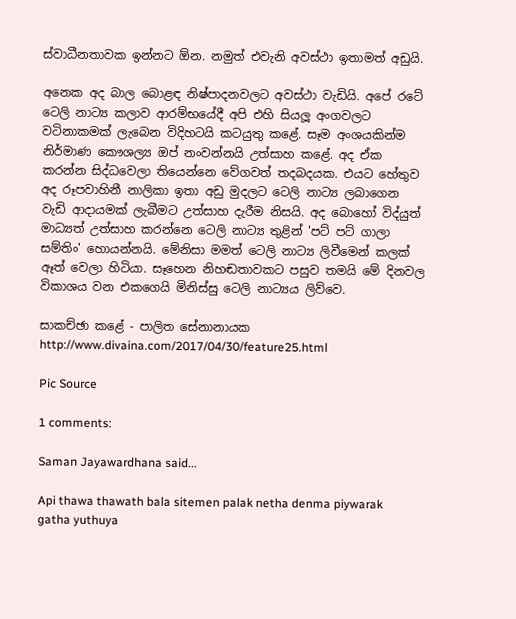ස්‌වාධීනතාවක ඉන්නට ඕන. නමුත් එවැනි අවස්‌ථා ඉතාමත් අඩුයි.

අනෙක අද බාල බොළඳ නිෂ්පාදනවලට අවස්‌ථා වැඩියි. අපේ රටේ ටෙලි නාට්‍ය කලාව ආරම්භයේදී අපි එහි සියලූ අංගවලට වටිනාකමක්‌ ලැබෙන විදිහටයි කටයුතු කළේ. සෑම අංශයකින්ම නිර්මාණ කෞශල්‍ය ඔප් නංවන්නයි උත්සාහ කළේ. අද ඒක කරන්න සිද්ධවෙලා තියෙන්නෙ වේගවත් තදබදයක. එයට හේතුව අද රූපවාහිනී නාලිකා ඉතා අඩු මුදලට ටෙලි නාට්‍ය ලබාගෙන වැඩි ආදායමක්‌ ලැබීමට උත්සාහ දැරීම නිසයි. අද බොහෝ විද්යුත් මාධ්‍යත් උත්සාහ කරන්නෙ ටෙලි නාට්‍ය තුළින් 'පට්‌ පට්‌ ගාලා සම්තිං' හොයන්නයි. මේනිසා මමත් ටෙලි නාට්‍ය ලිවීමෙන් කලක්‌ ඈත් වෙලා හිටියා. සෑහෙන නිහඬතාවකට පසුව තමයි මේ දිනවල විකාශය වන එකගෙයි මිනිස්‌සු ටෙලි නාට්‍යය ලිව්වෙ.

සාකච්ඡා කළේ - පාලිත සේනානායක
http://www.divaina.com/2017/04/30/feature25.html

Pic Source

1 comments:

Saman Jayawardhana said...

Api thawa thawath bala sitemen palak netha denma piywarak gatha yuthuya